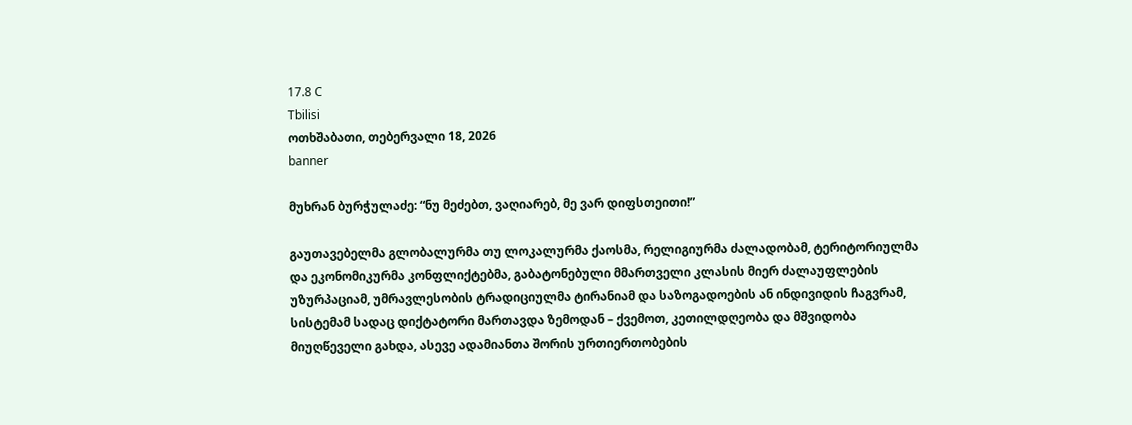17.8 C
Tbilisi
ოთხშაბათი, თებერვალი 18, 2026
banner

მუხრან ბურჭულაძე: “ნუ მეძებთ, ვაღიარებ, მე ვარ დიფსთეითი!”

გაუთავებელმა გლობალურმა თუ ლოკალურმა ქაოსმა, რელიგიურმა ძალადობამ, ტერიტორიულმა და ეკონომიკურმა კონფლიქტებმა, გაბატონებული მმართველი კლასის მიერ ძალაუფლების უზურპაციამ, უმრავლესობის ტრადიციულმა ტირანიამ და საზოგადოების ან ინდივიდის ჩაგვრამ, სისტემამ სადაც დიქტატორი მართავდა ზემოდან – ქვემოთ, კეთილდღეობა და მშვიდობა მიუღწეველი გახდა, ასევე ადამიანთა შორის ურთიერთობების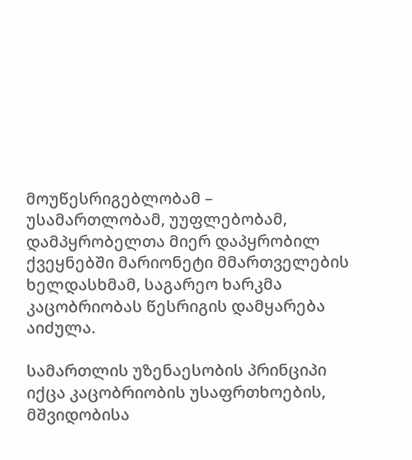მოუწესრიგებლობამ – უსამართლობამ, უუფლებობამ, დამპყრობელთა მიერ დაპყრობილ ქვეყნებში მარიონეტი მმართველების ხელდასხმამ, საგარეო ხარკმა კაცობრიობას წესრიგის დამყარება აიძულა.

სამართლის უზენაესობის პრინციპი იქცა კაცობრიობის უსაფრთხოების, მშვიდობისა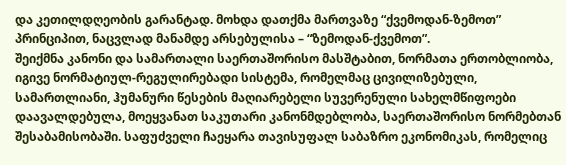და კეთილდღეობის გარანტად. მოხდა დათქმა მართვაზე “ქვემოდან-ზემოთ” პრინციპით, ნაცვლად მანამდე არსებულისა – “ზემოდან-ქვემოთ”.
შეიქმნა კანონი და სამართალი საერთაშორისო მასშტაბით, ნორმათა ერთობლიობა, იგივე ნორმატიულ-რეგულირებადი სისტემა, რომელმაც ცივილიზებული, სამართლიანი, ჰუმანური წესების მაღიარებელი სუვერენული სახელმწიფოები დაავალდებულა, მოეყვანათ საკუთარი კანონმდებლობა, საერთაშორისო ნორმებთან შესაბამისობაში. საფუძველი ჩაეყარა თავისუფალ საბაზრო ეკონომიკას, რომელიც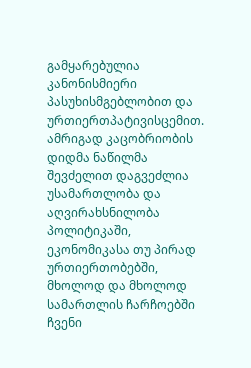გამყარებულია კანონისმიერი პასუხისმგებლობით და ურთიერთპატივისცემით. ამრიგად კაცობრიობის დიდმა ნაწილმა შევძელით დაგვეძლია უსამართლობა და აღვირახსნილობა პოლიტიკაში, ეკონომიკასა თუ პირად ურთიერთობებში, მხოლოდ და მხოლოდ სამართლის ჩარჩოებში ჩვენი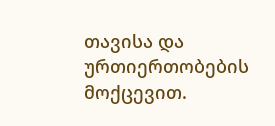თავისა და ურთიერთობების მოქცევით.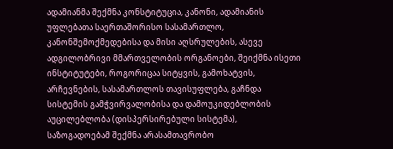ადამიანმა შექმნა კონსტიტუცია, კანონი, ადამიანის უფლებათა საერთაშორისო სასამართლო, კანონშემოქმედებისა და მისი აღსრულების, ასევე ადგილობრივი მმართველობის ორგანოები, შეიქმნა ისეთი ინსტიტუტები, როგორიცაა სიტყვის, გამოხატვის, არჩევნების, სასამართლოს თავისუფლება, გაჩნდა სისტემის გამჭვირვალობისა და დამოუკიდებლობის აუცილებლობა (დისპერსირებული სისტემა), საზოგადოებამ შექმნა არასამთავრობო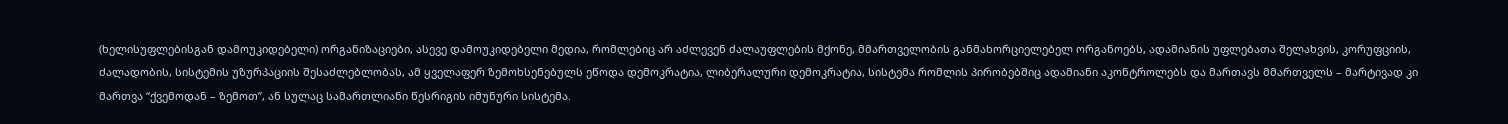(ხელისუფლებისგან დამოუკიდებელი) ორგანიზაციები, ასევე დამოუკიდებელი მედია, რომლებიც არ აძლევენ ძალაუფლების მქონე, მმართველობის განმახორციელებელ ორგანოებს, ადამიანის უფლებათა შელახვის, კორუფციის, ძალადობის, სისტემის უზურპაციის შესაძლებლობას, ამ ყველაფერ ზემოხსენებულს ეწოდა დემოკრატია, ლიბერალური დემოკრატია, სისტემა რომლის პირობებშიც ადამიანი აკონტროლებს და მართავს მმართველს – მარტივად კი მართვა “ქვემოდან – ზემოთ”, ან სულაც სამართლიანი წესრიგის იმუნური სისტემა.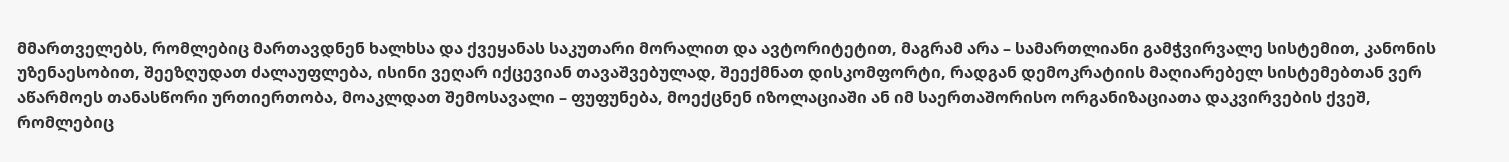მმართველებს, რომლებიც მართავდნენ ხალხსა და ქვეყანას საკუთარი მორალით და ავტორიტეტით, მაგრამ არა – სამართლიანი გამჭვირვალე სისტემით, კანონის უზენაესობით, შეეზღუდათ ძალაუფლება, ისინი ვეღარ იქცევიან თავაშვებულად, შეექმნათ დისკომფორტი, რადგან დემოკრატიის მაღიარებელ სისტემებთან ვერ აწარმოეს თანასწორი ურთიერთობა, მოაკლდათ შემოსავალი – ფუფუნება, მოექცნენ იზოლაციაში ან იმ საერთაშორისო ორგანიზაციათა დაკვირვების ქვეშ, რომლებიც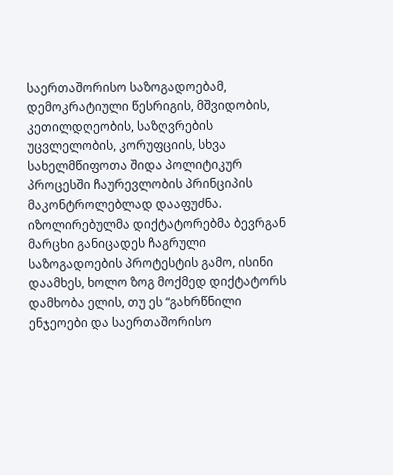საერთაშორისო საზოგადოებამ, დემოკრატიული წესრიგის, მშვიდობის, კეთილდღეობის, საზღვრების უცვლელობის, კორუფციის, სხვა სახელმწიფოთა შიდა პოლიტიკურ პროცესში ჩაურევლობის პრინციპის მაკონტროლებლად დააფუძნა. იზოლირებულმა დიქტატორებმა ბევრგან მარცხი განიცადეს ჩაგრული საზოგადოების პროტესტის გამო, ისინი დაამხეს, ხოლო ზოგ მოქმედ დიქტატორს დამხობა ელის, თუ ეს “გახრწნილი ენჯეოები და საერთაშორისო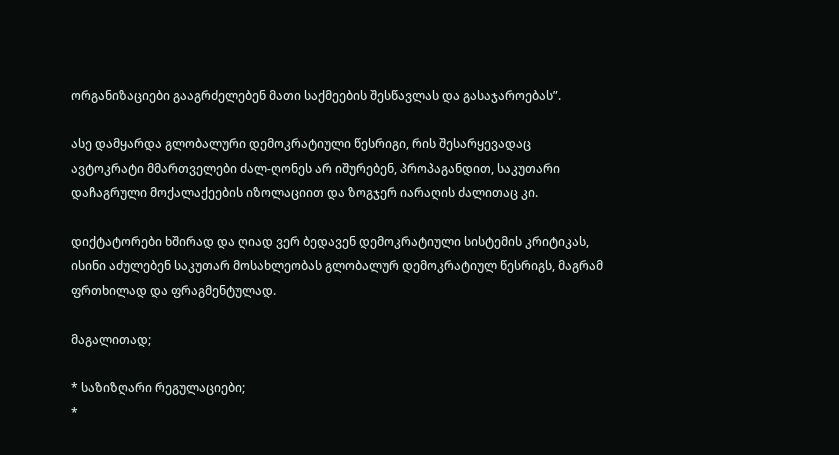ორგანიზაციები გააგრძელებენ მათი საქმეების შესწავლას და გასაჯაროებას”.

ასე დამყარდა გლობალური დემოკრატიული წესრიგი, რის შესარყევადაც ავტოკრატი მმართველები ძალ-ღონეს არ იშურებენ, პროპაგანდით, საკუთარი დაჩაგრული მოქალაქეების იზოლაციით და ზოგჯერ იარაღის ძალითაც კი.

დიქტატორები ხშირად და ღიად ვერ ბედავენ დემოკრატიული სისტემის კრიტიკას, ისინი აძულებენ საკუთარ მოსახლეობას გლობალურ დემოკრატიულ წესრიგს, მაგრამ ფრთხილად და ფრაგმენტულად.

მაგალითად;

* საზიზღარი რეგულაციები;
*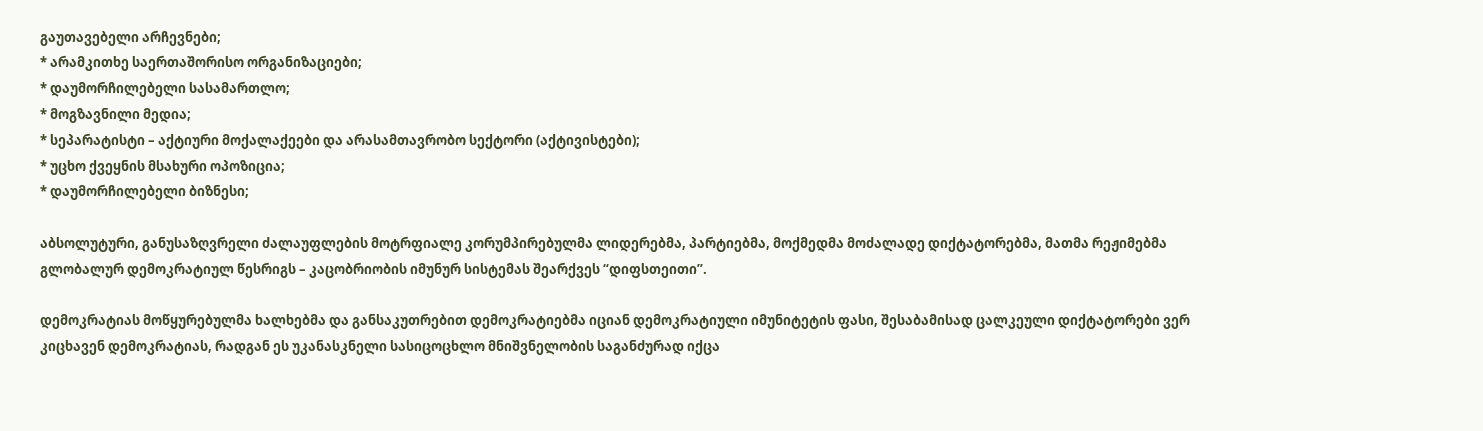გაუთავებელი არჩევნები;
* არამკითხე საერთაშორისო ორგანიზაციები;
* დაუმორჩილებელი სასამართლო;
* მოგზავნილი მედია;
* სეპარატისტი – აქტიური მოქალაქეები და არასამთავრობო სექტორი (აქტივისტები);
* უცხო ქვეყნის მსახური ოპოზიცია;
* დაუმორჩილებელი ბიზნესი;

აბსოლუტური, განუსაზღვრელი ძალაუფლების მოტრფიალე კორუმპირებულმა ლიდერებმა, პარტიებმა, მოქმედმა მოძალადე დიქტატორებმა, მათმა რეჟიმებმა გლობალურ დემოკრატიულ წესრიგს – კაცობრიობის იმუნურ სისტემას შეარქვეს “დიფსთეითი”.

დემოკრატიას მოწყურებულმა ხალხებმა და განსაკუთრებით დემოკრატიებმა იციან დემოკრატიული იმუნიტეტის ფასი, შესაბამისად ცალკეული დიქტატორები ვერ კიცხავენ დემოკრატიას, რადგან ეს უკანასკნელი სასიცოცხლო მნიშვნელობის საგანძურად იქცა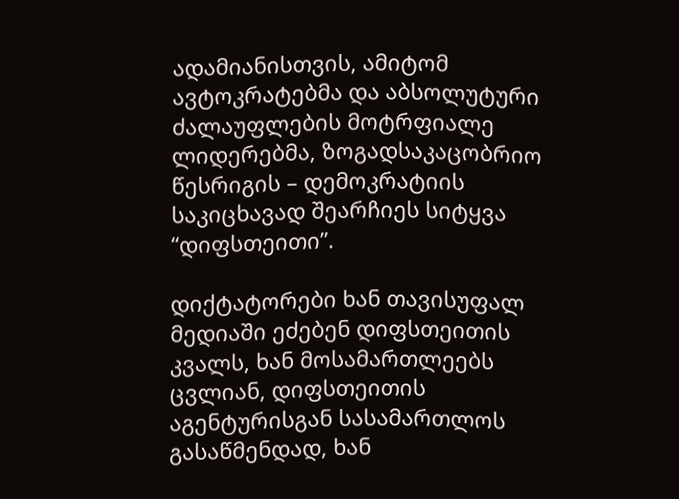ადამიანისთვის, ამიტომ ავტოკრატებმა და აბსოლუტური ძალაუფლების მოტრფიალე ლიდერებმა, ზოგადსაკაცობრიო წესრიგის – დემოკრატიის საკიცხავად შეარჩიეს სიტყვა “დიფსთეითი”.

დიქტატორები ხან თავისუფალ მედიაში ეძებენ დიფსთეითის კვალს, ხან მოსამართლეებს ცვლიან, დიფსთეითის აგენტურისგან სასამართლოს გასაწმენდად, ხან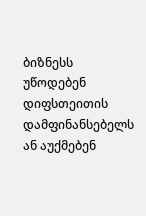ბიზნესს უწოდებენ დიფსთეითის დამფინანსებელს ან აუქმებენ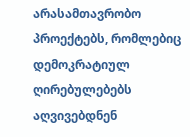არასამთავრობო პროექტებს, რომლებიც დემოკრატიულ ღირებულებებს აღვივებდნენ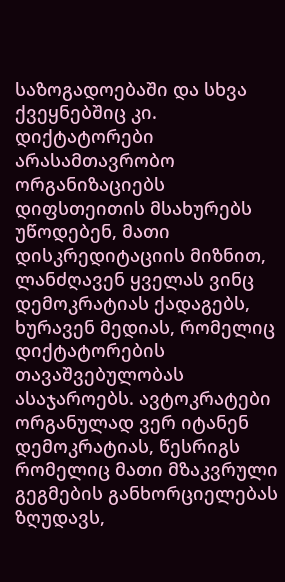საზოგადოებაში და სხვა ქვეყნებშიც კი. დიქტატორები არასამთავრობო ორგანიზაციებს დიფსთეითის მსახურებს უწოდებენ, მათი დისკრედიტაციის მიზნით, ლანძღავენ ყველას ვინც დემოკრატიას ქადაგებს, ხურავენ მედიას, რომელიც დიქტატორების თავაშვებულობას ასაჯაროებს. ავტოკრატები ორგანულად ვერ იტანენ დემოკრატიას, წესრიგს რომელიც მათი მზაკვრული გეგმების განხორციელებას ზღუდავს,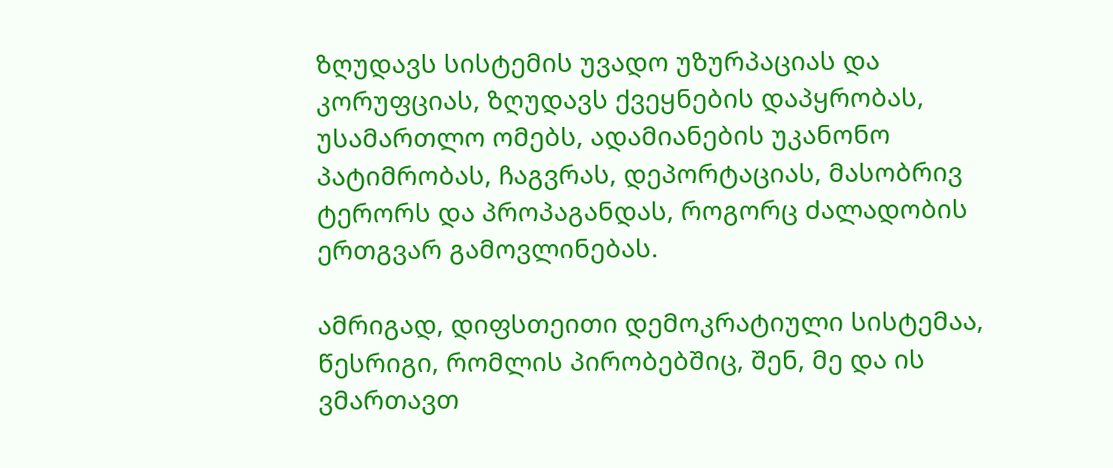ზღუდავს სისტემის უვადო უზურპაციას და კორუფციას, ზღუდავს ქვეყნების დაპყრობას, უსამართლო ომებს, ადამიანების უკანონო პატიმრობას, ჩაგვრას, დეპორტაციას, მასობრივ ტერორს და პროპაგანდას, როგორც ძალადობის ერთგვარ გამოვლინებას.

ამრიგად, დიფსთეითი დემოკრატიული სისტემაა, წესრიგი, რომლის პირობებშიც, შენ, მე და ის ვმართავთ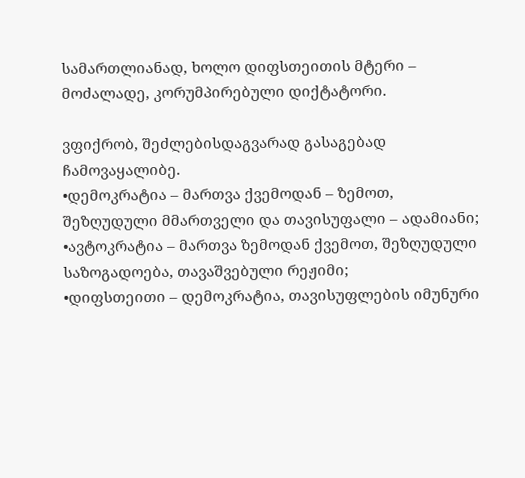სამართლიანად, ხოლო დიფსთეითის მტერი – მოძალადე, კორუმპირებული დიქტატორი.

ვფიქრობ, შეძლებისდაგვარად გასაგებად ჩამოვაყალიბე.
•დემოკრატია – მართვა ქვემოდან – ზემოთ, შეზღუდული მმართველი და თავისუფალი – ადამიანი;
•ავტოკრატია – მართვა ზემოდან ქვემოთ, შეზღუდული საზოგადოება, თავაშვებული რეჟიმი;
•დიფსთეითი – დემოკრატია, თავისუფლების იმუნური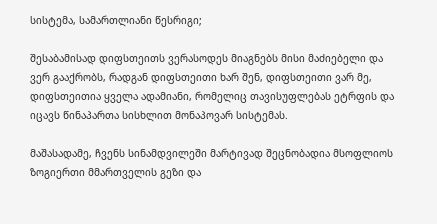სისტემა, სამართლიანი წესრიგი;

შესაბამისად დიფსთეითს ვერასოდეს მიაგნებს მისი მაძიებელი და ვერ გააქრობს, რადგან დიფსთეითი ხარ შენ, დიფსთეითი ვარ მე, დიფსთეითია ყველა ადამიანი, რომელიც თავისუფლებას ეტრფის და იცავს წინაპართა სისხლით მონაპოვარ სისტემას.

მაშასადამე, ჩვენს სინამდვილეში მარტივად შეცნობადია მსოფლიოს ზოგიერთი მმართველის გეზი და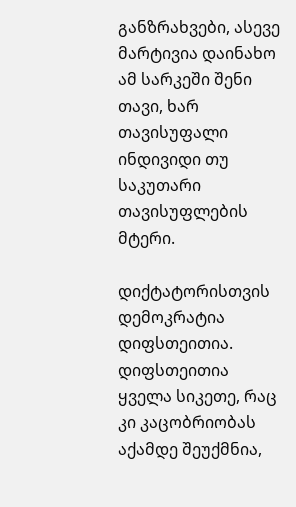განზრახვები, ასევე მარტივია დაინახო ამ სარკეში შენი თავი, ხარ თავისუფალი ინდივიდი თუ საკუთარი თავისუფლების მტერი.

დიქტატორისთვის დემოკრატია დიფსთეითია. დიფსთეითია ყველა სიკეთე, რაც კი კაცობრიობას აქამდე შეუქმნია,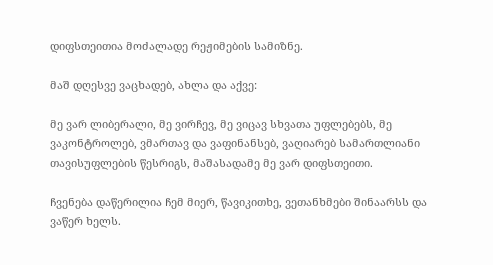დიფსთეითია მოძალადე რეჟიმების სამიზნე.

მაშ დღესვე ვაცხადებ, ახლა და აქვე:

მე ვარ ლიბერალი, მე ვირჩევ, მე ვიცავ სხვათა უფლებებს, მე ვაკონტროლებ, ვმართავ და ვაფინანსებ, ვაღიარებ სამართლიანი თავისუფლების წესრიგს, მაშასადამე მე ვარ დიფსთეითი.

ჩვენება დაწერილია ჩემ მიერ, წავიკითხე, ვეთანხმები შინაარსს და ვაწერ ხელს.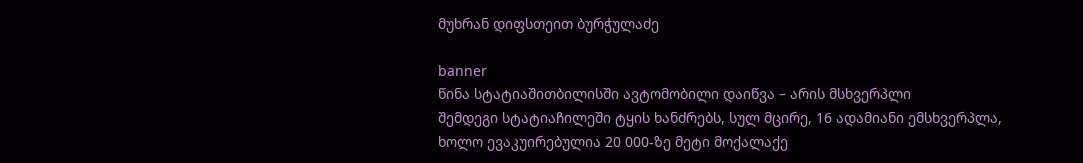მუხრან დიფსთეით ბურჭულაძე

banner
წინა სტატიაშითბილისში ავტომობილი დაიწვა – არის მსხვერპლი
შემდეგი სტატიაჩილეში ტყის ხანძრებს, სულ მცირე, 16 ადამიანი ემსხვერპლა, ხოლო ევაკუირებულია 20 000-ზე მეტი მოქალაქე